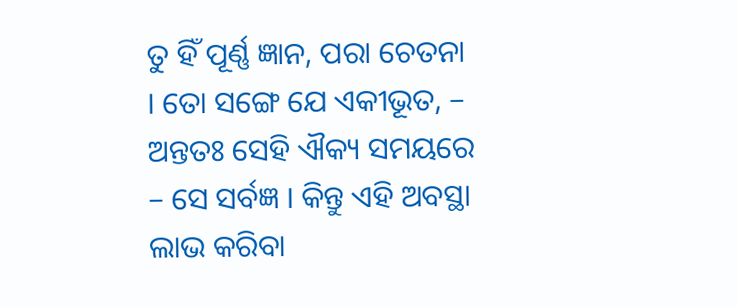ତୁ ହିଁ ପୂର୍ଣ୍ଣ ଜ୍ଞାନ, ପରା ଚେତନା । ତୋ ସଙ୍ଗେ ଯେ ଏକୀଭୂତ, – ଅନ୍ତତଃ ସେହି ଐକ୍ୟ ସମୟରେ – ସେ ସର୍ବଜ୍ଞ । କିନ୍ତୁ ଏହି ଅବସ୍ଥା ଲାଭ କରିବା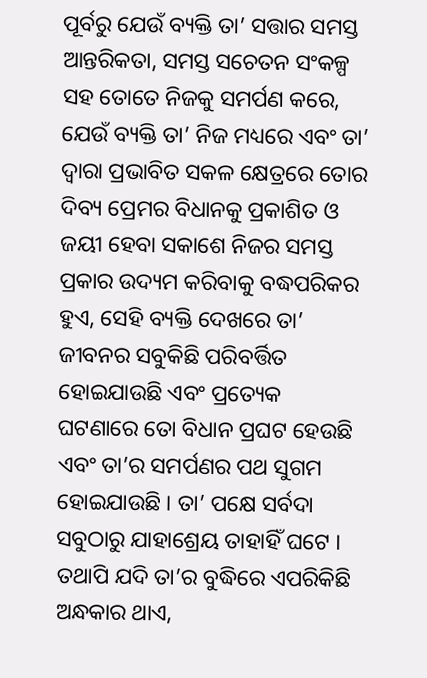ପୂର୍ବରୁ ଯେଉଁ ବ୍ୟକ୍ତି ତା’ ସତ୍ତାର ସମସ୍ତ ଆନ୍ତରିକତା, ସମସ୍ତ ସଚେତନ ସଂକଳ୍ପ ସହ ତୋତେ ନିଜକୁ ସମର୍ପଣ କରେ, ଯେଉଁ ବ୍ୟକ୍ତି ତା’ ନିଜ ମଧ୍ୟରେ ଏବଂ ତା’ ଦ୍ୱାରା ପ୍ରଭାବିତ ସକଳ କ୍ଷେତ୍ରରେ ତୋର ଦିବ୍ୟ ପ୍ରେମର ବିଧାନକୁ ପ୍ରକାଶିତ ଓ ଜୟୀ ହେବା ସକାଶେ ନିଜର ସମସ୍ତ ପ୍ରକାର ଉଦ୍ୟମ କରିବାକୁ ବଦ୍ଧପରିକର ହୁଏ, ସେହି ବ୍ୟକ୍ତି ଦେଖରେ ତା’ ଜୀବନର ସବୁକିଛି ପରିବର୍ତ୍ତିତ ହୋଇଯାଉଛି ଏବଂ ପ୍ରତ୍ୟେକ ଘଟଣାରେ ତୋ ବିଧାନ ପ୍ରଘଟ ହେଉଛି ଏବଂ ତା’ର ସମର୍ପଣର ପଥ ସୁଗମ ହୋଇଯାଉଛି । ତା’ ପକ୍ଷେ ସର୍ବଦା ସବୁଠାରୁ ଯାହାଶ୍ରେୟ ତାହାହିଁ ଘଟେ । ତଥାପି ଯଦି ତା’ର ବୁଦ୍ଧିରେ ଏପରିକିଛି ଅନ୍ଧକାର ଥାଏ,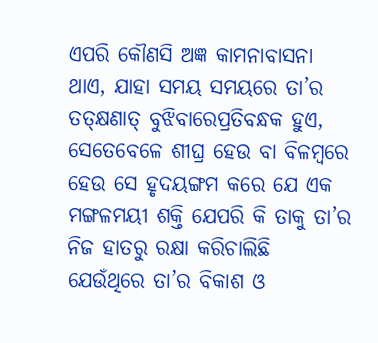ଏପରି କୌଣସି ଅଜ୍ଞ କାମନାବାସନା ଥାଏ, ଯାହା ସମୟ ସମୟରେ ତା’ର ତତ୍କ୍ଷଣାତ୍ ବୁଝିବାରେପ୍ରତିବନ୍ଧକ ହୁଏ, ସେତେବେଳେ ଶୀଘ୍ର ହେଉ ବା ବିଳମ୍ବରେ ହେଉ ସେ ହୃଦୟଙ୍ଗମ କରେ ଯେ ଏକ ମଙ୍ଗଳମୟୀ ଶକ୍ତି ଯେପରି କି ତାକୁ ତା’ର ନିଜ ହାତରୁ ରକ୍ଷା କରିଚାଲିଛି ଯେଉଁଥିରେ ତା’ର ବିକାଶ ଓ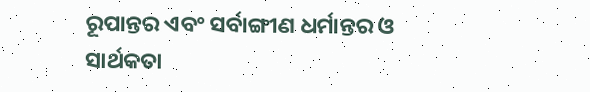ରୂପାନ୍ତର ଏବଂ ସର୍ବାଙ୍ଗୀଣ ଧର୍ମାନ୍ତର ଓ ସାର୍ଥକତା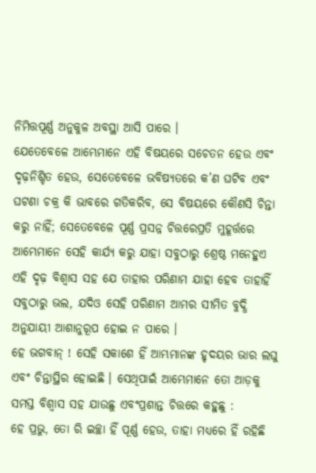ନିମିତ୍ତପୂର୍ଣ୍ଣ ଅନୁକୁଳ ଅବସ୍ଥା ଆସି ପାରେ ।
ଯେତେବେଳେ ଆମ୍ଭେମାନେ ଏହି ବିଷୟରେ ସଚେତନ ହେଉ ଏବଂ ଦୃଢ଼ନିଶ୍ଚିତ ହେଉ, ସେତେବେଳେ ଭବିଷ୍ୟତରେ କ’ଣ ଘଟିବ ଏବଂ ଘଟଣା ଚକ୍ର କି ଭାବରେ ଗତିକରିବ, ସେ ବିଷୟରେ କୌଣସି ଚିନ୍ତା କରୁ ନାହିଁ; ସେତେବେଳେ ପୂର୍ଣ୍ଣ ପ୍ରସନ୍ନ ଚିତ୍ତରେପ୍ରତି ମୁହୂର୍ତ୍ତରେ ଆମ୍ଭେମାନେ ସେହି କାର୍ଯ୍ୟ କରୁ ଯାହା ସବୁଠାରୁ ଶ୍ରେଷ୍ଠ ମନେହୁଏ ଏହି ଦୃଢ଼ ବିଶ୍ୱାସ ସହ ଯେ ତାହାର ପରିଣାମ ଯାହା ହେବ ତାହାହିଁ ସବୁଠାରୁ ଭଲ, ଯଦିଓ ସେହି ପରିଣାମ ଆମର ସୀମିତ ବୁଦ୍ଧି ଅନୁଯାୟୀ ଆଶାନୁରୂପ ହୋଇ ନ ପାରେ ।
ହେ ଭଗବାନ୍ ! ସେହି ସକାଶେ ହିଁ ଆମ୍ଭମାନଙ୍କ ହୃଦୟର ଭାର ଲଘୁ ଏବଂ ଚିନ୍ତାସ୍ଥିର ହୋଇଛି । ସେଥିପାଇଁ ଆମ୍ଭେମାନେ ତୋ ଆଡ଼କୁ ସମସ୍ତ ବିଶ୍ଵାସ ସହ ଯାଉଛୁ ଏବଂପ୍ରଶାନ୍ତ ଚିତ୍ତରେ କହୁଛୁ :
ହେ ପ୍ରଭୁ, ତୋ ରି ଇଚ୍ଛା ହିଁ ପୂର୍ଣ୍ଣ ହେଉ, ତାହା ମଧ୍ୟରେ ହିଁ ରହିଛି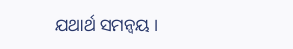ଯଥାର୍ଥ ସମନ୍ୱୟ ।